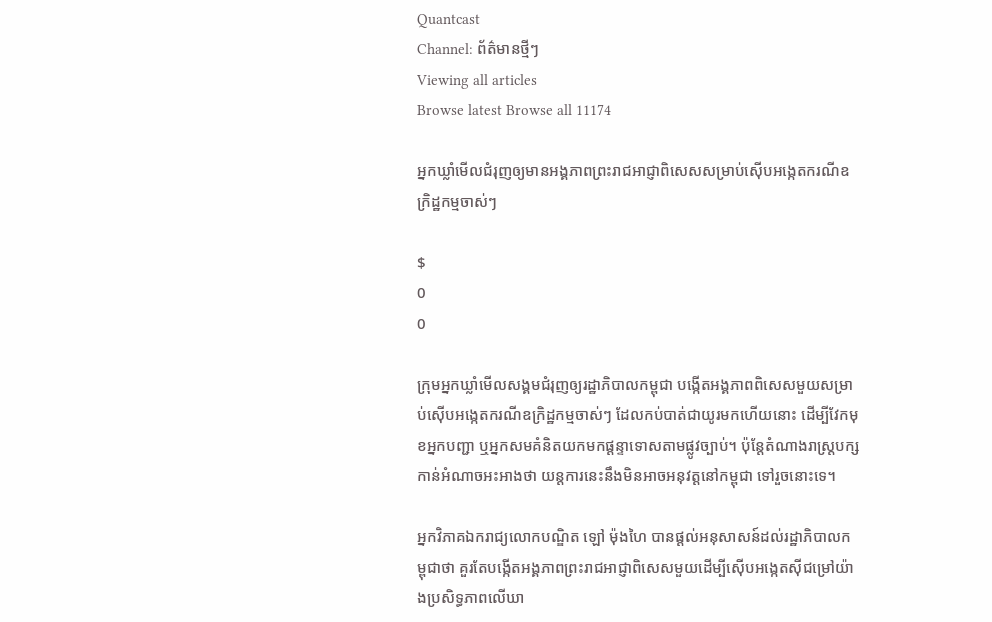Quantcast
Channel: ព័ត៌មានថ្មីៗ
Viewing all articles
Browse latest Browse all 11174

អ្នកឃ្លាំមើលជំរុញឲ្យមានអង្គភាពព្រះរាជអាជ្ញាពិសេសសម្រាប់ស៊ើបអង្កេតករណីឧក្រិដ្ឋកម្មចាស់ៗ

$
0
0

ក្រុមអ្នកឃ្លាំមើលសង្គមជំរុញឲ្យរដ្ឋាភិបាលកម្ពុជា បង្កើតអង្គភាពពិសេសមួយសម្រាប់ស៊ើបអង្កេតករណីឧក្រិដ្ឋកម្មចាស់ៗ ដែលកប់បាត់ជាយូរមកហើយនោះ ដើម្បីវែកមុខអ្នកបញ្ជា ឬអ្នកសមគំនិតយកមកផ្ដន្ទាទោសតាមផ្លូវច្បាប់។ ប៉ុន្តែតំណាងរាស្ត្របក្សកាន់អំណាចអះអាងថា យន្តការនេះនឹងមិនអាចអនុវត្តនៅកម្ពុជា ទៅរួចនោះទេ។

អ្នកវិភាគឯករាជ្យលោកបណ្ឌិត ឡៅ ម៉ុងហៃ បានផ្ដល់អនុសាសន៍ដល់រដ្ឋាភិបាលកម្ពុជាថា គួរតែបង្កើតអង្គភាពព្រះរាជអាជ្ញាពិសេសមួយដើម្បីស៊ើបអង្កេតស៊ីជម្រៅយ៉ាងប្រសិទ្ធភាពលើឃា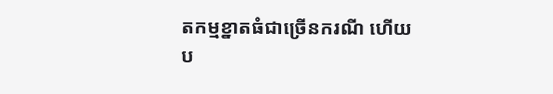តកម្មខ្នាតធំជាច្រើនករណី ហើយប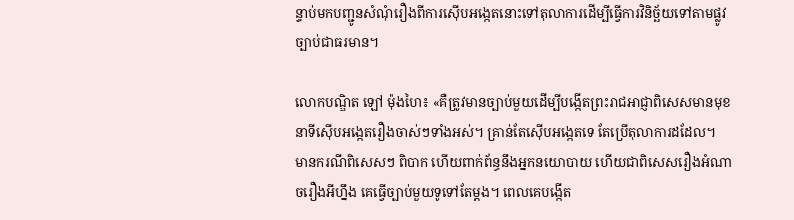ន្ទាប់មកបញ្ជូនសំណុំរឿងពីការស៊ើបអង្កេតនោះទៅតុលាការដើម្បីធ្វើការវិនិច្ឆ័យទៅតាមផ្លូវច្បាប់ជាធរមាន។

លោកបណ្ឌិត ឡៅ ម៉ុងហៃ៖ «គឺត្រូវមានច្បាប់មួយដើម្បីបង្កើតព្រះរាជអាជ្ញាពិសេសមានមុខនាទីស៊ើបអង្កេតរឿងចាស់ៗទាំងអស់។ គ្រាន់តែស៊ើបអង្កេតទេ តែប្រើតុលាការដដែល។ មានករណីពិសេសៗ ពិបាក ហើយពាក់ព័ន្ធនឹងអ្នកនយោបាយ ហើយជាពិសេសរឿងអំណាចរឿងអីហ្នឹង គេធ្វើច្បាប់មួយទូទៅតែម្ដង។ ពេលគេបង្កើត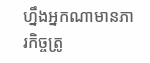ហ្នឹងអ្នកណាមានភារកិច្ចត្រូ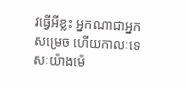វធ្វើអីខ្លះ អ្នកណាជាអ្នកសម្រេច ហើយកាលៈទេសៈយ៉ាងម៉េ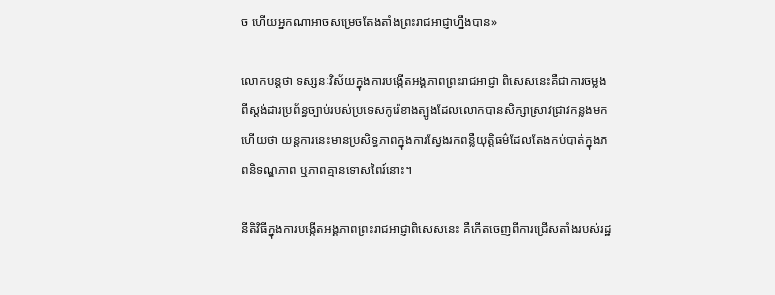ច ហើយអ្នកណាអាចសម្រេចតែងតាំងព្រះរាជអាជ្ញាហ្នឹងបាន»

លោកបន្តថា ទស្សនៈវិស័យក្នុងការបង្កើតអង្គភាពព្រះរាជអាជ្ញា ពិសេសនេះគឺជាការចម្លងពីស្តង់ដារប្រព័ន្ធច្បាប់របស់ប្រទេសកូរ៉េខាងត្បូងដែលលោកបានសិក្សាស្រាវជ្រាវកន្លងមក ហើយថា យន្តការនេះមានប្រសិទ្ធភាពក្នុងការស្វែងរកពន្លឺយុត្តិធម៌ដែលតែងកប់បាត់ក្នុងភពនិទណ្ឌភាព ឬភាពគ្មានទោសពៃរ៍នោះ។

នីតិវិធីក្នុងការបង្កើតអង្គភាពព្រះរាជអាជ្ញាពិសេសនេះ គឺកើតចេញពីការជ្រើសតាំងរបស់រដ្ឋ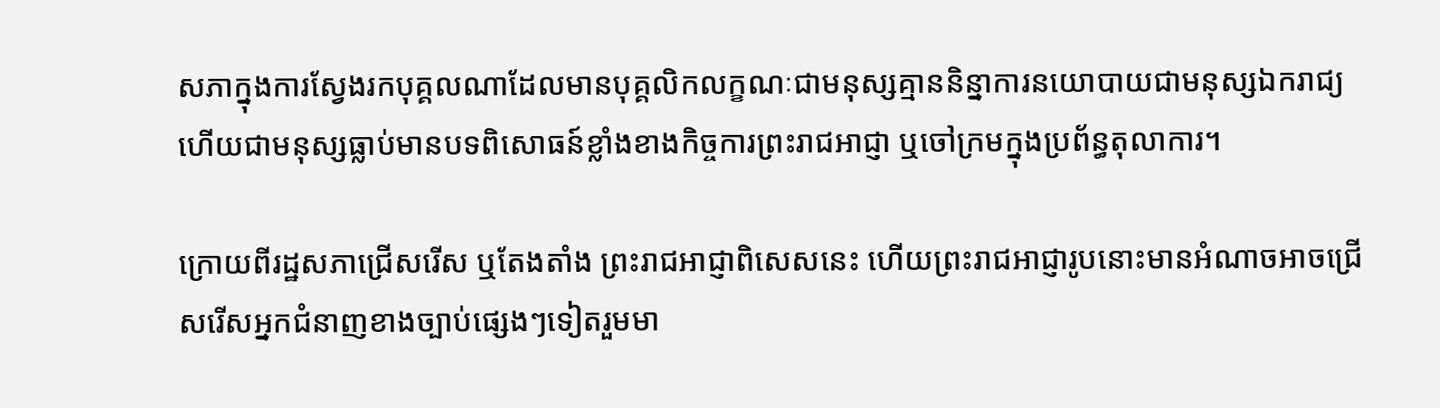សភាក្នុងការស្វែងរកបុគ្គលណាដែលមានបុគ្គលិកលក្ខណៈជាមនុស្សគ្មាននិន្នាការនយោបាយជាមនុស្សឯករាជ្យ ហើយជាមនុស្សធ្លាប់មានបទពិសោធន៍ខ្លាំងខាងកិច្ចការព្រះរាជអាជ្ញា ឬចៅក្រមក្នុងប្រព័ន្ធតុលាការ។

ក្រោយពីរដ្ឋសភាជ្រើសរើស ឬតែងតាំង ព្រះរាជអាជ្ញាពិសេសនេះ ហើយព្រះរាជអាជ្ញារូបនោះមានអំណាចអាចជ្រើសរើសអ្នកជំនាញខាងច្បាប់ផ្សេងៗទៀតរួមមា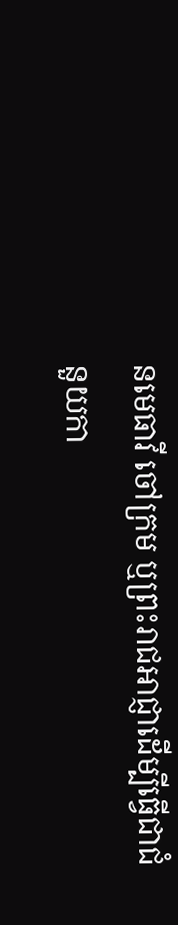នមេធាវី ចៅក្រម ឬព្រះរាជអាជ្ញាដើម្បីធ្វើជាជំនួយកា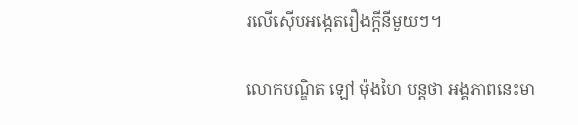រលើស៊ើបអង្កេតរឿងក្តីនីមួយៗ។

លោកបណ្ឌិត ឡៅ ម៉ុងហៃ បន្តថា អង្គភាពនេះមា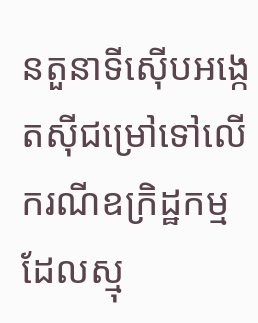នតួនាទីស៊ើបអង្កេតស៊ីជម្រៅទៅលើករណីឧក្រិដ្ឋកម្មដែលស្មុ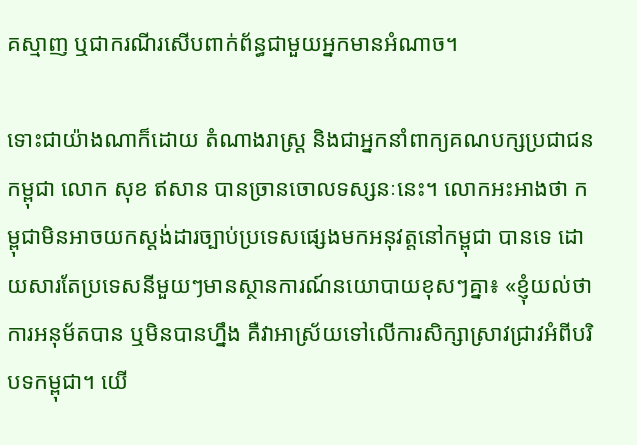គស្មាញ ឬជាករណីរសើបពាក់ព័ន្ធជាមួយអ្នកមានអំណាច។

ទោះជាយ៉ាងណាក៏ដោយ តំណាងរាស្ត្រ និងជាអ្នកនាំពាក្យគណបក្សប្រជាជនកម្ពុជា លោក សុខ ឥសាន បានច្រានចោលទស្សនៈនេះ។ លោកអះអាងថា កម្ពុជាមិនអាចយកស្តង់ដារច្បាប់ប្រទេសផ្សេងមកអនុវត្តនៅកម្ពុជា បានទេ ដោយសារតែប្រទេសនីមួយៗមានស្ថានការណ៍នយោបាយខុសៗគ្នា៖ «ខ្ញុំយល់ថា ការអនុម័តបាន ឬមិនបានហ្នឹង គឺវាអាស្រ័យទៅលើការសិក្សាស្រាវជ្រាវអំពីបរិបទកម្ពុជា។ យើ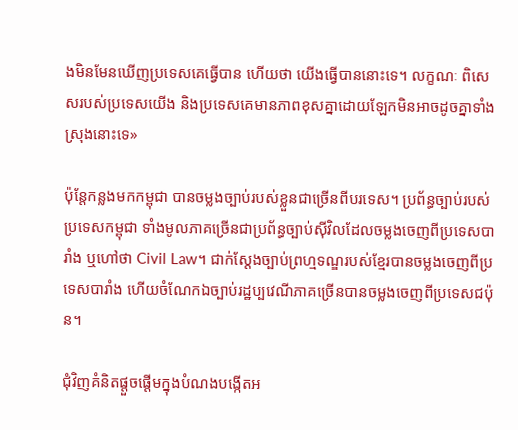ងមិនមែនឃើញប្រទេសគេធ្វើបាន ហើយថា យើងធ្វើបាននោះទេ។ លក្ខណៈ ពិសេសរបស់ប្រទេសយើង និងប្រទេសគេមានភាពខុសគ្នាដោយឡែកមិនអាចដូចគ្នាទាំងស្រុងនោះទេ»

ប៉ុន្តែកន្លងមកកម្ពុជា បានចម្លងច្បាប់របស់ខ្លួនជាច្រើនពីបរទេស។ ប្រព័ន្ធច្បាប់របស់ប្រទេសកម្ពុជា ទាំងមូលភាគច្រើនជាប្រព័ន្ធច្បាប់ស៊ីវិលដែលចម្លងចេញពីប្រទេសបារាំង ឬហៅថា Civil Law។ ជាក់ស្ដែងច្បាប់ព្រហ្មទណ្ឌរបស់ខ្មែរបានចម្លងចេញពីប្រទេសបារាំង ហើយចំណែកឯច្បាប់រដ្ឋប្បវេណីភាគច្រើនបានចម្លងចេញពីប្រទេសជប៉ុន។

ជុំវិញគំនិតផ្ដួចផ្ដើមក្នុងបំណងបង្កើតអ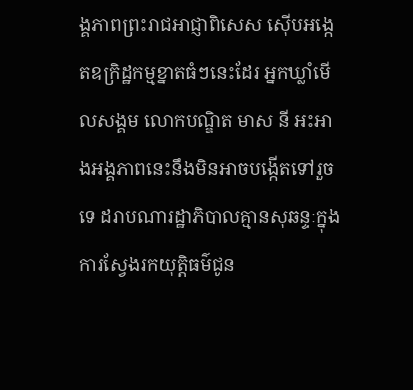ង្គភាពព្រះរាជអាជ្ញាពិសេស ស៊ើបអង្កេតឧក្រិដ្ឋកម្មខ្នាតធំៗនេះដែរ អ្នកឃ្លាំមើលសង្គម លោកបណ្ឌិត មាស នី អះអាងអង្គភាពនេះនឹងមិនអាចបង្កើតទៅរួចទេ ដរាបណារដ្ឋាភិបាលគ្មានសុឆន្ទៈក្នុងការស្វែងរកយុត្តិធម៌ជូន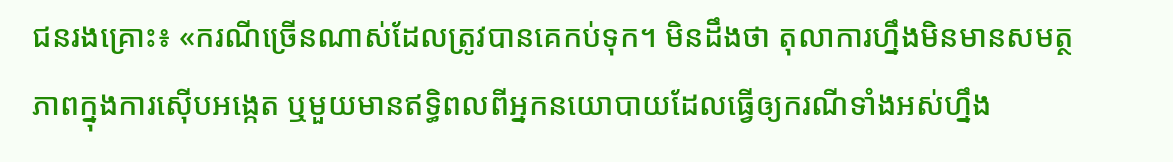ជនរងគ្រោះ៖ «ករណីច្រើនណាស់ដែលត្រូវបានគេកប់ទុក។ មិនដឹងថា តុលាការហ្នឹងមិនមានសមត្ថភាពក្នុងការស៊ើបអង្កេត ឬមួយមានឥទ្ធិពលពីអ្នកនយោបាយដែលធ្វើឲ្យករណីទាំងអស់ហ្នឹង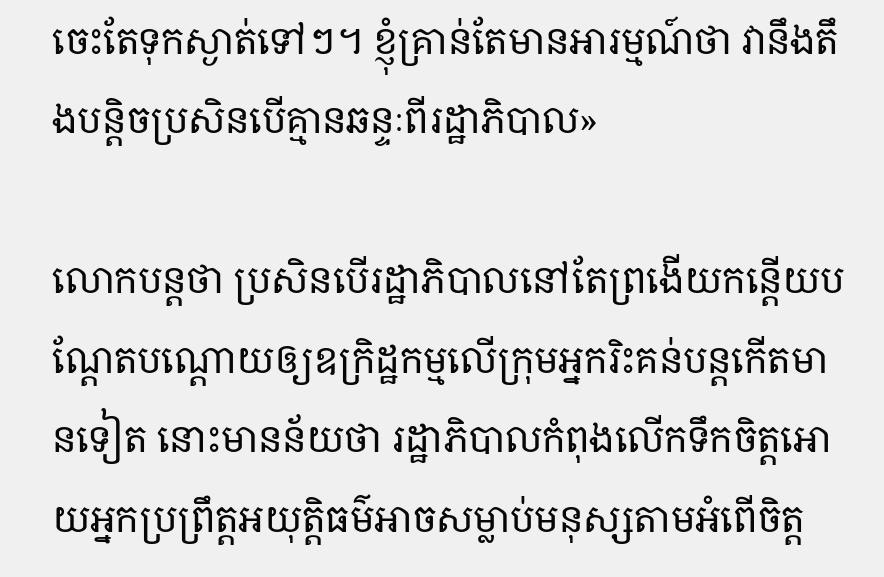ចេះតែទុកស្ងាត់ទៅៗ។ ខ្ញុំគ្រាន់តែមានអារម្មណ៍ថា វានឹងតឹងបន្តិចប្រសិនបើគ្មានឆន្ទៈពីរដ្ឋាភិបាល»

លោកបន្តថា ប្រសិនបើរដ្ឋាភិបាលនៅតែព្រងើយកន្តើយបណ្ដែតបណ្ដោយឲ្យឧក្រិដ្ឋកម្មលើក្រុមអ្នករិះគន់បន្តកើតមានទៀត នោះមានន័យថា រដ្ឋាភិបាលកំពុងលើកទឹកចិត្តអោយអ្នកប្រព្រឹត្តអយុត្តិធម៌អាចសម្លាប់មនុស្សតាមអំពើចិត្ត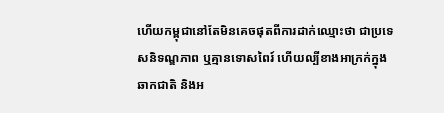ហើយកម្ពុជានៅតែមិនគេចផុតពីការដាក់ឈ្មោះថា ជាប្រទេសនិទណ្ឌភាព ឬគ្មានទោសពៃរ៍ ហើយល្បីខាងអាក្រក់ក្នុងឆាកជាតិ និងអ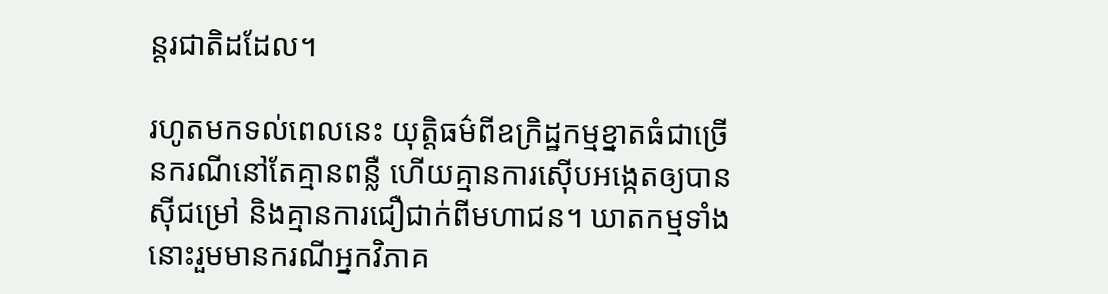ន្តរជាតិដដែល។

រហូតមកទល់ពេលនេះ យុត្តិធម៌ពីឧក្រិដ្ឋកម្មខ្នាតធំជាច្រើនករណីនៅតែគ្មានពន្លឺ ហើយគ្មានការស៊ើបអង្កេតឲ្យបានស៊ីជម្រៅ និងគ្មានការជឿជាក់ពីមហាជន។ ឃាតកម្មទាំងនោះរួមមានករណីអ្នកវិភាគ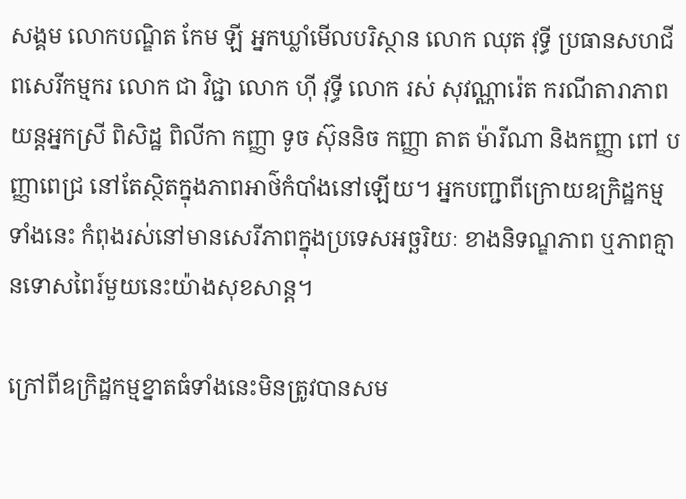សង្គម លោកបណ្ឌិត កែម ឡី អ្នកឃ្លាំមើលបរិស្ថាន លោក ឈុត វុទ្ធី ប្រធានសហជីពសេរីកម្មករ លោក ជា វិជ្ជា លោក ហ៊ី វុទ្ធី លោក រស់ សុវណ្ណារ៉េត ករណីតារាភាពយន្តអ្នកស្រី ពិសិដ្ឋ ពិលីកា កញ្ញា ទូច ស៊ុននិច កញ្ញា តាត ម៉ារីណា និងកញ្ញា ពៅ បញ្ញាពេជ្រ នៅតែស្ថិតក្នុងភាពអាថ៌កំបាំងនៅឡើយ។ អ្នកបញ្ជាពីក្រោយឧក្រិដ្ឋកម្មទាំងនេះ កំពុងរស់នៅមានសេរីភាពក្នុងប្រទេសអច្ឆរិយៈ ខាងនិទណ្ឌភាព ឬភាពគ្មានទោសពៃរ៍មួយនេះយ៉ាងសុខសាន្ត។

ក្រៅពីឧក្រិដ្ឋកម្មខ្នាតធំទាំងនេះមិនត្រូវបានសម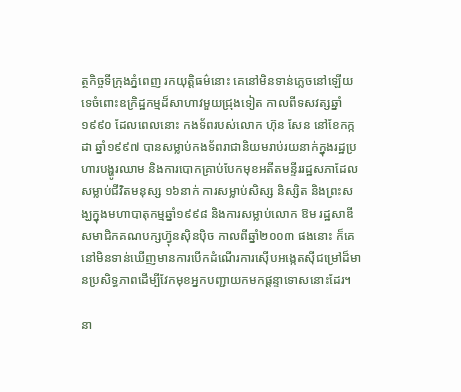ត្ថកិច្ចទីក្រុងភ្នំពេញ រកយុត្តិធម៌នោះ គេនៅមិនទាន់ភ្លេចនៅឡើយទេចំពោះឧក្រិដ្ឋកម្មដ៏សាហាវមួយជ្រុងទៀត កាលពីទសវត្សឆ្នាំ១៩៩០ ដែលពេលនោះ កងទ័ពរបស់លោក ហ៊ុន សែន នៅខែកក្កដា ឆ្នាំ១៩៩៧ បានសម្លាប់កងទ័ពរាជានិយមរាប់រយនាក់ក្នុងរដ្ឋប្រហារបង្ហូរឈាម និងការបោកគ្រាប់បែកមុខអតីតមន្ទីររដ្ឋសភាដែលសម្លាប់ជីវិតមនុស្ស ១៦នាក់ ការសម្លាប់សិស្ស និស្សិត និងព្រះសង្ឃក្នុងមហាបាតុកម្មឆ្នាំ១៩៩៨ និងការសម្លាប់លោក ឱម រដ្ឋសាឌី សមាជិកគណបក្សហ្វ៊ុនស៊ិនប៉ិច កាលពីឆ្នាំ២០០៣ ផងនោះ ក៏គេនៅមិនទាន់ឃើញមានការបើកដំណើរការស៊ើបអង្កេតស៊ីជម្រៅដ៏មានប្រសិទ្ធភាពដើម្បីវែកមុខអ្នកបញ្ជាយកមកផ្ដន្ទាទោសនោះដែរ។

នា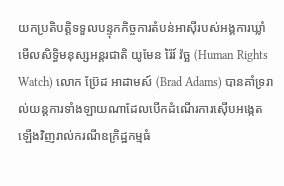យកប្រតិបត្តិទទួលបន្ទុកកិច្ចការតំបន់អាស៊ីរបស់អង្គការឃ្លាំមើលសិទ្ធិមនុស្សអន្តរជាតិ យូមែន រ៉ៃរ៍ វ៉ច្ឆ (Human Rights Watch) លោក ប្រ៊ែដ អាដាមស៍ (Brad Adams) បានគាំទ្ររាល់យន្តការទាំងឡាយណាដែលបើកដំណើរការស៊ើបអង្កេតឡើងវិញរាល់ករណីឧក្រិដ្ឋកម្មធំ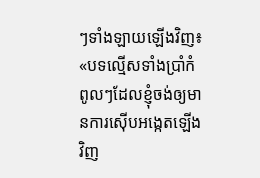ៗទាំងឡាយឡើងវិញ៖ «បទល្មើសទាំងប្រាំកំពូលៗដែលខ្ញុំចង់ឲ្យមានការស៊ើបអង្កេតឡើងវិញ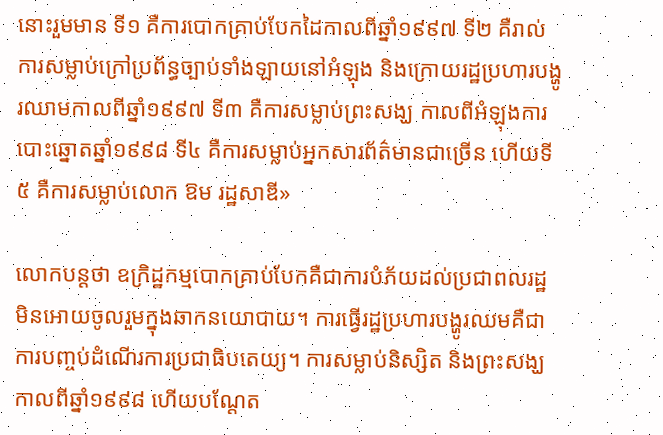នោះរួមមាន ទី១ គឺការបោកគ្រាប់បែកដៃកាលពីឆ្នាំ១៩៩៧ ទី២ គឺរាល់ការសម្លាប់ក្រៅប្រព័ន្ធច្បាប់ទាំងឡាយនៅអំឡុង និងក្រោយរដ្ឋប្រហារបង្ហូរឈាមកាលពីឆ្នាំ១៩៩៧ ទី៣ គឺការសម្លាប់ព្រះសង្ឃ កាលពីអំឡុងការបោះឆ្នោតឆ្នាំ១៩៩៨ ទី៤ គឺការសម្លាប់អ្នកសារព័ត៌មានជាច្រើន ហើយទី៥ គឺការសម្លាប់លោក ឱម រដ្ឋសាឌី»

លោកបន្តថា ឧក្រិដ្ឋកម្មបោកគ្រាប់បែកគឺជាការបំភ័យដល់ប្រជាពលរដ្ឋមិនអោយចូលរួមក្នុងឆាកនយោបាយ។ ការធ្វើរដ្ឋប្រហារបង្ហូរឈមគឺជាការបញ្ចប់ដំណើរការប្រជាធិបតេយ្យ។ ការសម្លាប់និស្សិត និងព្រះសង្ឃកាលពីឆ្នាំ១៩៩៨ ហើយបណ្ដែត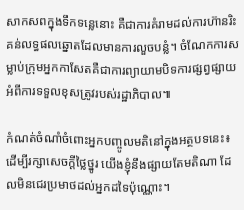សាកសពក្នុងទឹកទន្លេនោះ គឺជាការគំរាមដល់ការហ៊ានរិះគន់លទ្ធផលឆ្នោតដែលមានការលួចបន្លំ។ ចំណែកការសម្លាប់ក្រុមអ្នកកាសែតគឺជាការព្យាយាមបិទការផ្សព្វផ្សាយអំពីការទទួលខុសត្រូវរបស់រដ្ឋាភិបាល៕

កំណត់ចំណាំចំពោះអ្នកបញ្ចូលមតិនៅក្នុងអត្ថបទនេះ៖ ដើម្បីរក្សាសេចក្ដីថ្លៃថ្នូរ យើងខ្ញុំនឹងផ្សាយតែមតិណា ដែលមិនជេរប្រមាថដល់អ្នកដទៃប៉ុណ្ណោះ។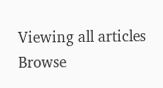Viewing all articles
Browse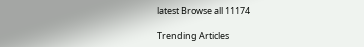latest Browse all 11174

Trending Articles